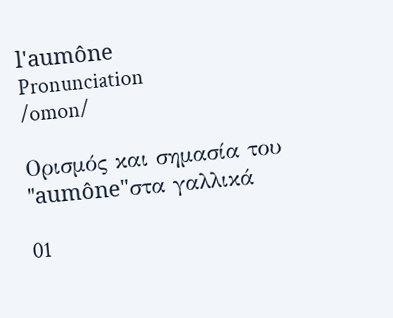l'aumône
Pronunciation
/omon/

Ορισμός και σημασία του "aumône"στα γαλλικά

01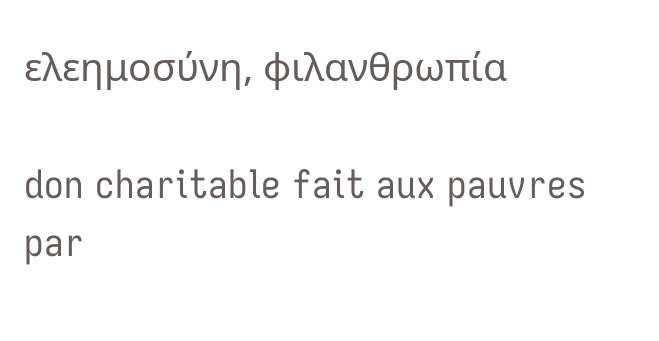ελεημοσύνη, φιλανθρωπία

don charitable fait aux pauvres par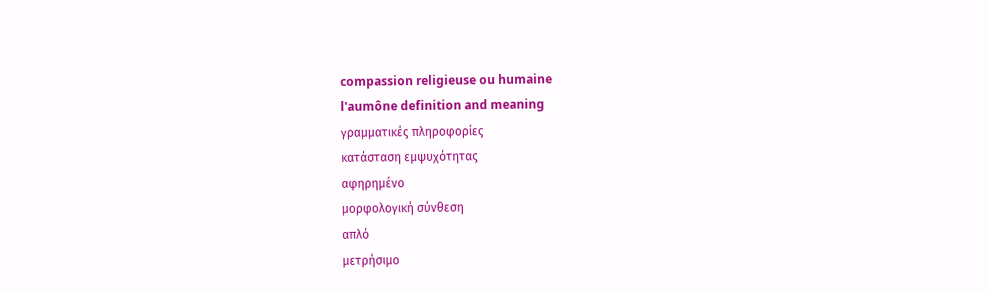compassion religieuse ou humaine
l'aumône definition and meaning
γραμματικές πληροφορίες
κατάσταση εμψυχότητας
αφηρημένο
μορφολογική σύνθεση
απλό
μετρήσιμο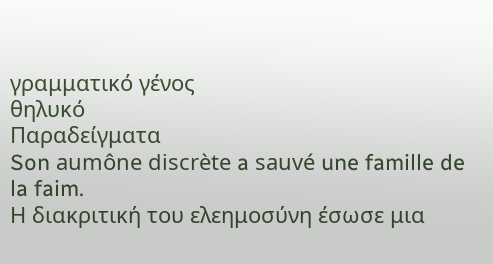γραμματικό γένος
θηλυκό
Παραδείγματα
Son aumône discrète a sauvé une famille de la faim.
Η διακριτική του ελεημοσύνη έσωσε μια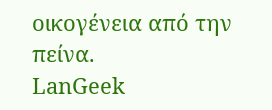οικογένεια από την πείνα.
LanGeek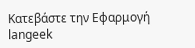Κατεβάστε την Εφαρμογή
langeek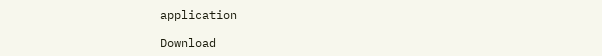application

Download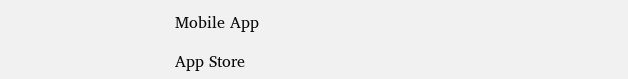Mobile App

App Store